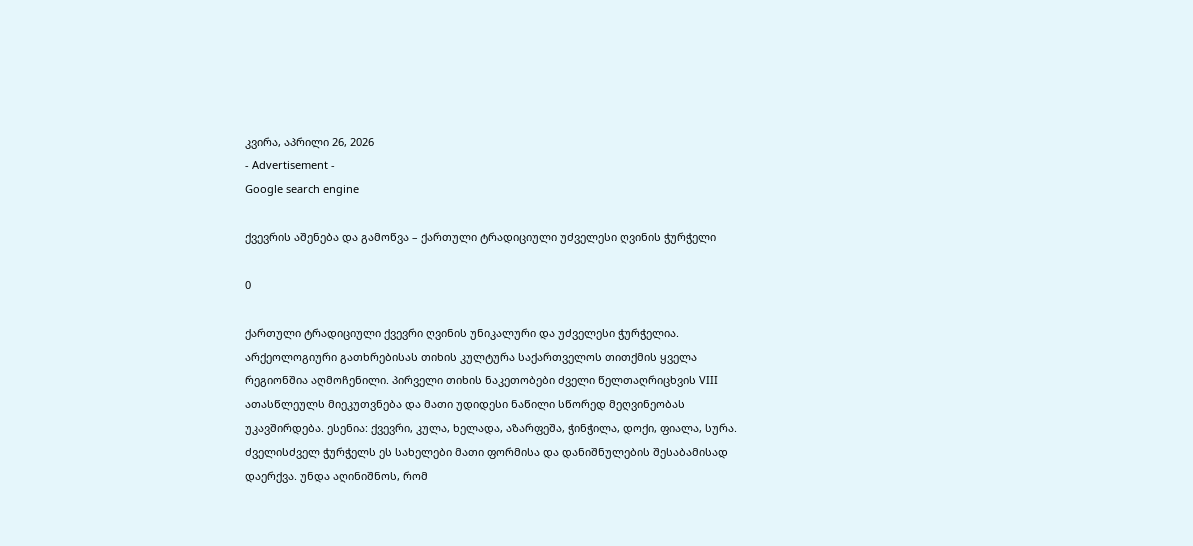კვირა, აპრილი 26, 2026
- Advertisement -
Google search engine

ქვევრის აშენება და გამოწვა – ქართული ტრადიციული უძველესი ღვინის ჭურჭელი

0

ქართული ტრადიციული ქვევრი ღვინის უნიკალური და უძველესი ჭურჭელია. არქეოლოგიური გათხრებისას თიხის კულტურა საქართველოს თითქმის ყველა რეგიონშია აღმოჩენილი. პირველი თიხის ნაკეთობები ძველი წელთაღრიცხვის VIII ათასწლეულს მიეკუთვნება და მათი უდიდესი ნაწილი სწორედ მეღვინეობას უკავშირდება. ესენია: ქვევრი, კულა, ხელადა, აზარფეშა, ჭინჭილა, დოქი, ფიალა, სურა. ძველისძველ ჭურჭელს ეს სახელები მათი ფორმისა და დანიშნულების შესაბამისად დაერქვა. უნდა აღინიშნოს, რომ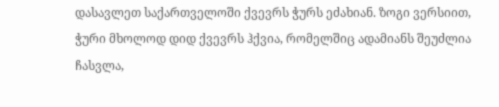დასავლეთ საქართველოში ქვევრს ჭურს ეძახიან. ზოგი ვერსიით, ჭური მხოლოდ დიდ ქვევრს ჰქვია, რომელშიც ადამიანს შეუძლია ჩასვლა,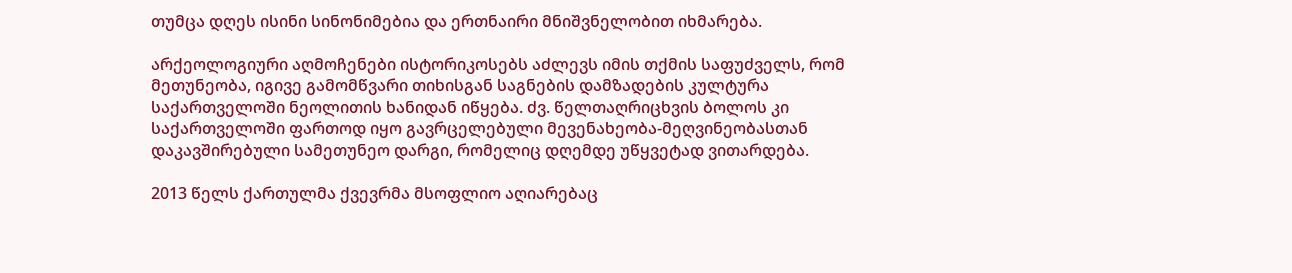თუმცა დღეს ისინი სინონიმებია და ერთნაირი მნიშვნელობით იხმარება.

არქეოლოგიური აღმოჩენები ისტორიკოსებს აძლევს იმის თქმის საფუძველს, რომ მეთუნეობა, იგივე გამომწვარი თიხისგან საგნების დამზადების კულტურა საქართველოში ნეოლითის ხანიდან იწყება. ძვ. წელთაღრიცხვის ბოლოს კი საქართველოში ფართოდ იყო გავრცელებული მევენახეობა-მეღვინეობასთან დაკავშირებული სამეთუნეო დარგი, რომელიც დღემდე უწყვეტად ვითარდება.

2013 წელს ქართულმა ქვევრმა მსოფლიო აღიარებაც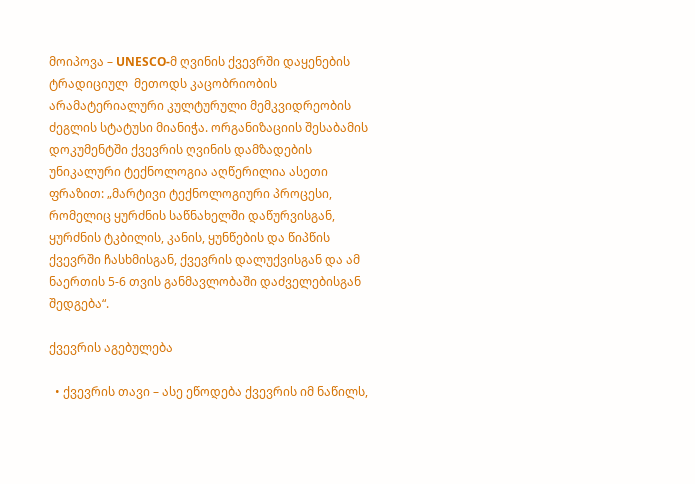მოიპოვა – UNESCO-მ ღვინის ქვევრში დაყენების ტრადიციულ  მეთოდს კაცობრიობის არამატერიალური კულტურული მემკვიდრეობის ძეგლის სტატუსი მიანიჭა. ორგანიზაციის შესაბამის დოკუმენტში ქვევრის ღვინის დამზადების უნიკალური ტექნოლოგია აღწერილია ასეთი ფრაზით: „მარტივი ტექნოლოგიური პროცესი, რომელიც ყურძნის საწნახელში დაწურვისგან, ყურძნის ტკბილის, კანის, ყუნწების და წიპწის ქვევრში ჩასხმისგან, ქვევრის დალუქვისგან და ამ ნაერთის 5-6 თვის განმავლობაში დაძველებისგან შედგება“.

ქვევრის აგებულება

  • ქვევრის თავი – ასე ეწოდება ქვევრის იმ ნაწილს,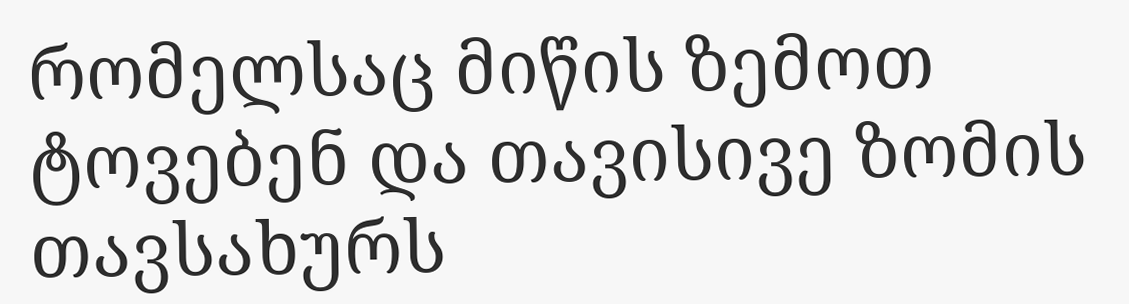რომელსაც მიწის ზემოთ ტოვებენ და თავისივე ზომის თავსახურს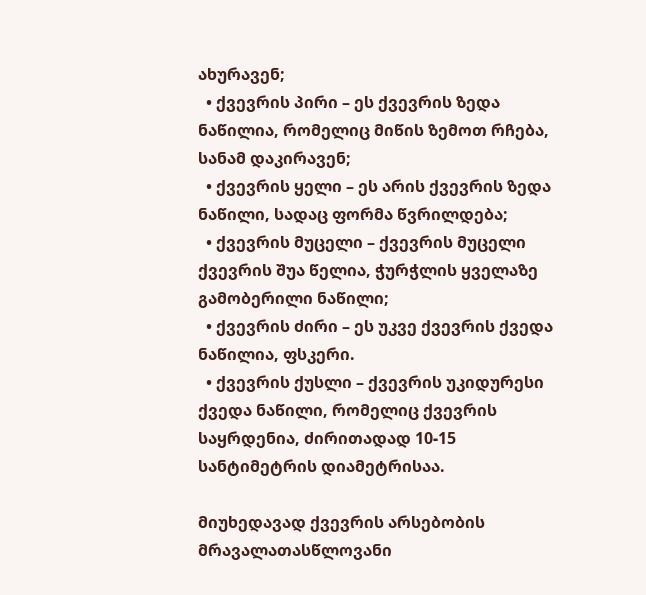ახურავენ;
  • ქვევრის პირი – ეს ქვევრის ზედა ნაწილია, რომელიც მიწის ზემოთ რჩება, სანამ დაკირავენ;
  • ქვევრის ყელი – ეს არის ქვევრის ზედა ნაწილი, სადაც ფორმა წვრილდება;
  • ქვევრის მუცელი – ქვევრის მუცელი ქვევრის შუა წელია, ჭურჭლის ყველაზე გამობერილი ნაწილი;
  • ქვევრის ძირი – ეს უკვე ქვევრის ქვედა ნაწილია, ფსკერი.
  • ქვევრის ქუსლი – ქვევრის უკიდურესი ქვედა ნაწილი, რომელიც ქვევრის საყრდენია, ძირითადად 10-15 სანტიმეტრის დიამეტრისაა.

მიუხედავად ქვევრის არსებობის მრავალათასწლოვანი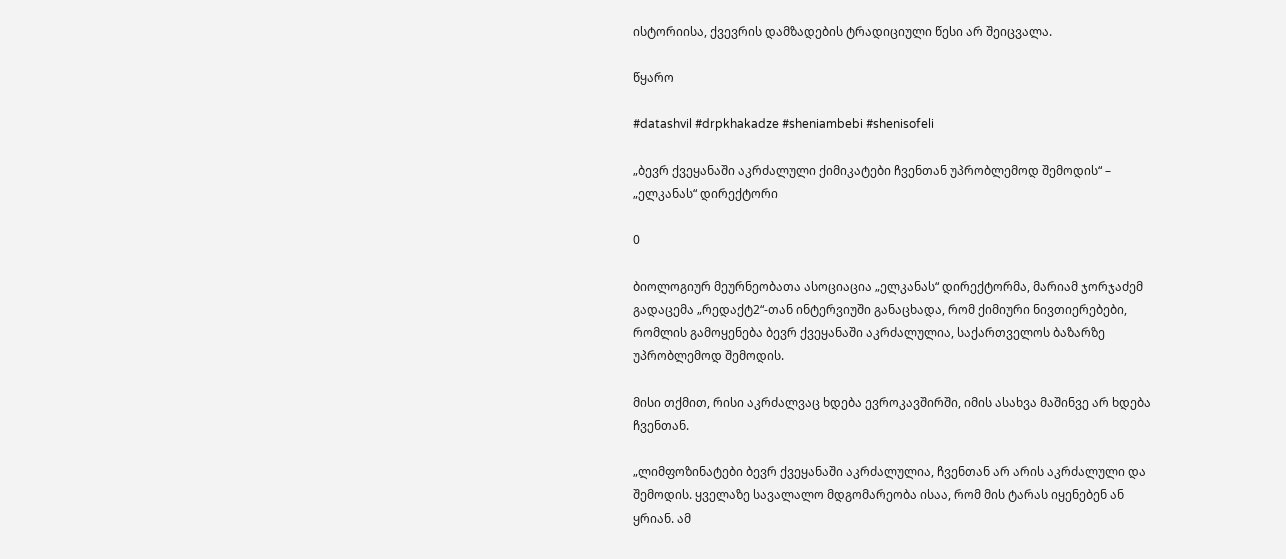ისტორიისა, ქვევრის დამზადების ტრადიციული წესი არ შეიცვალა.

წყარო

#datashvil #drpkhakadze #sheniambebi #shenisofeli

„ბევრ ქვეყანაში აკრძალული ქიმიკატები ჩვენთან უპრობლემოდ შემოდის“ – „ელკანას“ დირექტორი

0

ბიოლოგიურ მეურნეობათა ასოციაცია „ელკანას“ დირექტორმა, მარიამ ჯორჯაძემ გადაცემა „რედაქტ2“-თან ინტერვიუში განაცხადა, რომ ქიმიური ნივთიერებები, რომლის გამოყენება ბევრ ქვეყანაში აკრძალულია, საქართველოს ბაზარზე უპრობლემოდ შემოდის.

მისი თქმით, რისი აკრძალვაც ხდება ევროკავშირში, იმის ასახვა მაშინვე არ ხდება ჩვენთან.

„ლიმფოზინატები ბევრ ქვეყანაში აკრძალულია, ჩვენთან არ არის აკრძალული და შემოდის. ყველაზე სავალალო მდგომარეობა ისაა, რომ მის ტარას იყენებენ ან ყრიან. ამ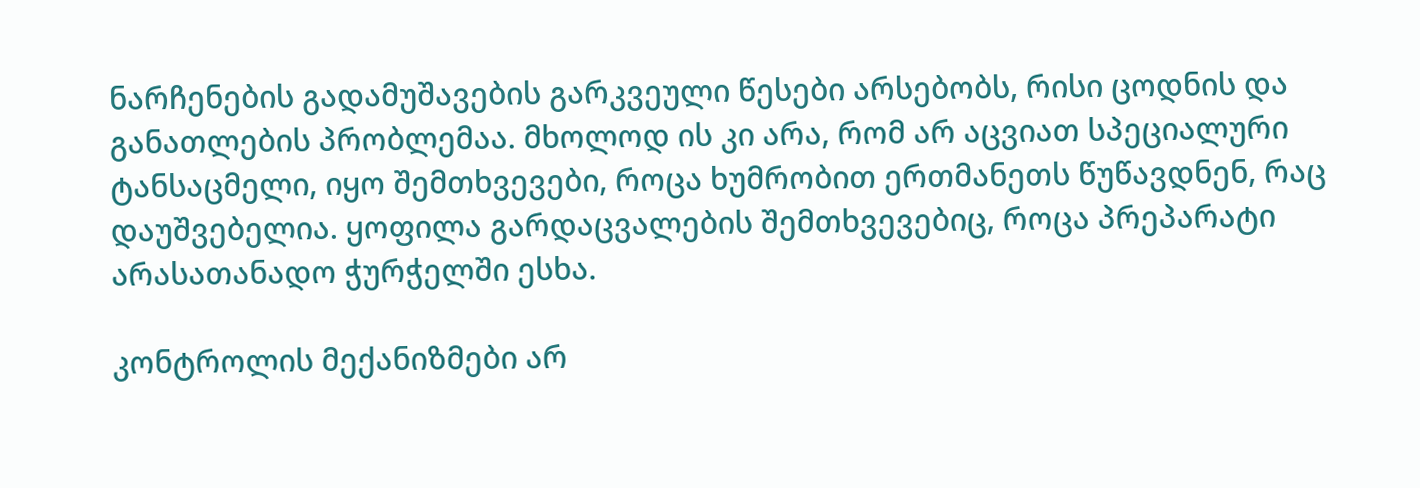ნარჩენების გადამუშავების გარკვეული წესები არსებობს, რისი ცოდნის და განათლების პრობლემაა. მხოლოდ ის კი არა, რომ არ აცვიათ სპეციალური ტანსაცმელი, იყო შემთხვევები, როცა ხუმრობით ერთმანეთს წუწავდნენ, რაც დაუშვებელია. ყოფილა გარდაცვალების შემთხვევებიც, როცა პრეპარატი არასათანადო ჭურჭელში ესხა.

კონტროლის მექანიზმები არ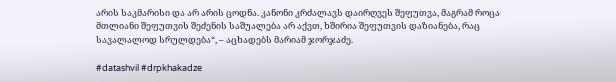არის საკმარისი და არ არის ცოდნა. კანონი კრძალავს დაირღვეს შეფუთვა, მაგრამ როცა მთლიანი შეფუთვის შეძენის საშუალება არ აქვთ, ხშირია შეფუთვის დაზიანება, რაც სავალალოდ სრულდება“, – აცხადებს მარიამ ჯორჯაძე.

#datashvil #drpkhakadze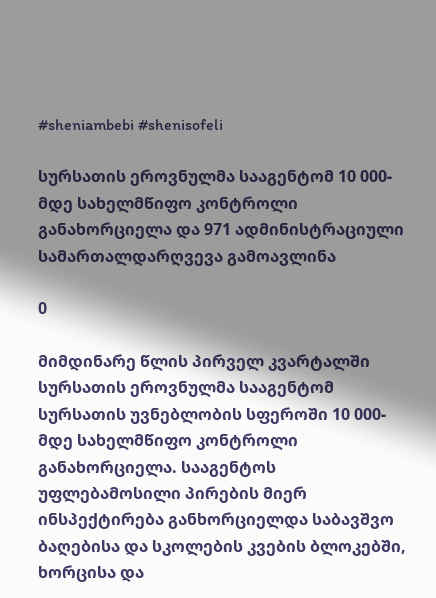#sheniambebi #shenisofeli

სურსათის ეროვნულმა სააგენტომ 10 000-მდე სახელმწიფო კონტროლი განახორციელა და 971 ადმინისტრაციული სამართალდარღვევა გამოავლინა

0

მიმდინარე წლის პირველ კვარტალში სურსათის ეროვნულმა სააგენტომ სურსათის უვნებლობის სფეროში 10 000-მდე სახელმწიფო კონტროლი განახორციელა. სააგენტოს უფლებამოსილი პირების მიერ ინსპექტირება განხორციელდა საბავშვო ბაღებისა და სკოლების კვების ბლოკებში, ხორცისა და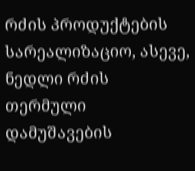რძის პროდუქტების სარეალიზაციო, ასევე, ნედლი რძის თერმული დამუშავების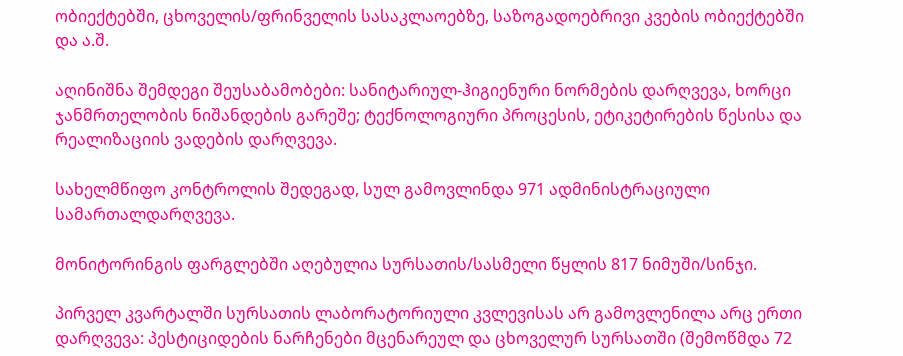ობიექტებში, ცხოველის/ფრინველის სასაკლაოებზე, საზოგადოებრივი კვების ობიექტებში და ა.შ.

აღინიშნა შემდეგი შეუსაბამობები: სანიტარიულ-ჰიგიენური ნორმების დარღვევა, ხორცი ჯანმრთელობის ნიშანდების გარეშე; ტექნოლოგიური პროცესის, ეტიკეტირების წესისა და რეალიზაციის ვადების დარღვევა.

სახელმწიფო კონტროლის შედეგად, სულ გამოვლინდა 971 ადმინისტრაციული სამართალდარღვევა.

მონიტორინგის ფარგლებში აღებულია სურსათის/სასმელი წყლის 817 ნიმუში/სინჯი.

პირველ კვარტალში სურსათის ლაბორატორიული კვლევისას არ გამოვლენილა არც ერთი დარღვევა: პესტიციდების ნარჩენები მცენარეულ და ცხოველურ სურსათში (შემოწმდა 72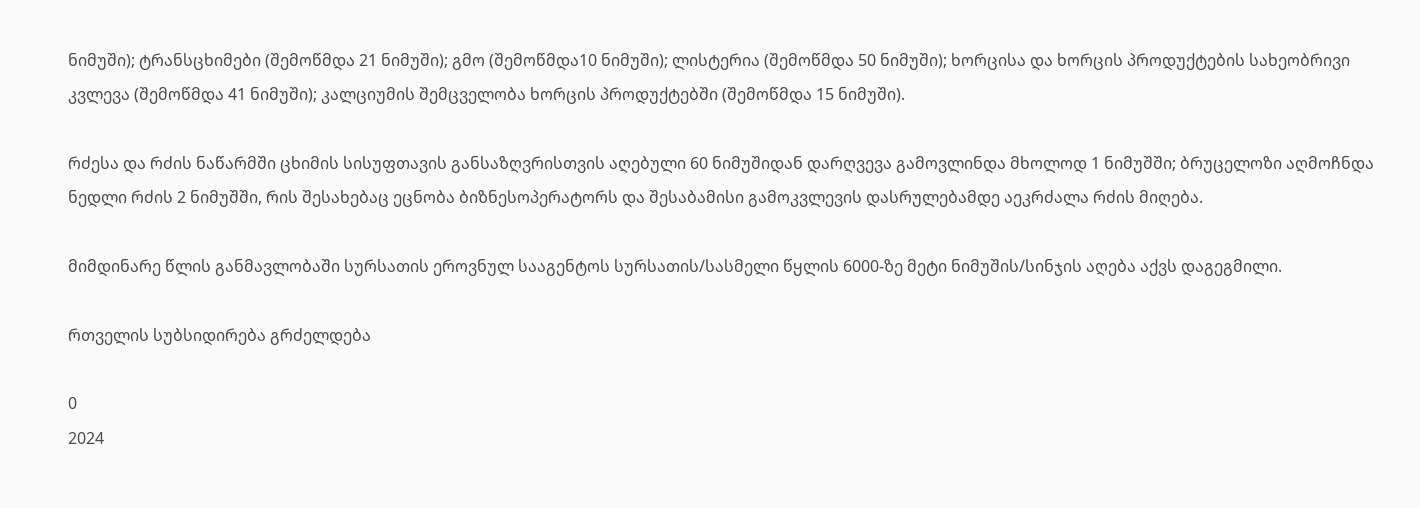ნიმუში); ტრანსცხიმები (შემოწმდა 21 ნიმუში); გმო (შემოწმდა10 ნიმუში); ლისტერია (შემოწმდა 50 ნიმუში); ხორცისა და ხორცის პროდუქტების სახეობრივი კვლევა (შემოწმდა 41 ნიმუში); კალციუმის შემცველობა ხორცის პროდუქტებში (შემოწმდა 15 ნიმუში).

რძესა და რძის ნაწარმში ცხიმის სისუფთავის განსაზღვრისთვის აღებული 60 ნიმუშიდან დარღვევა გამოვლინდა მხოლოდ 1 ნიმუშში; ბრუცელოზი აღმოჩნდა ნედლი რძის 2 ნიმუშში, რის შესახებაც ეცნობა ბიზნესოპერატორს და შესაბამისი გამოკვლევის დასრულებამდე აეკრძალა რძის მიღება.

მიმდინარე წლის განმავლობაში სურსათის ეროვნულ სააგენტოს სურსათის/სასმელი წყლის 6000-ზე მეტი ნიმუშის/სინჯის აღება აქვს დაგეგმილი.

რთველის სუბსიდირება გრძელდება

0
2024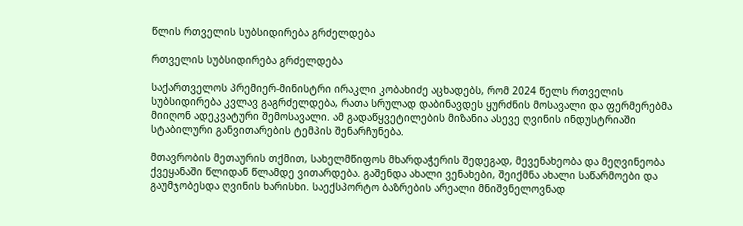წლის რთველის სუბსიდირება გრძელდება

რთველის სუბსიდირება გრძელდება

საქართველოს პრემიერ-მინისტრი ირაკლი კობახიძე აცხადებს, რომ 2024 წელს რთველის სუბსიდირება კვლავ გაგრძელდება, რათა სრულად დაბინავდეს ყურძნის მოსავალი და ფერმერებმა მიიღონ ადეკვატური შემოსავალი. ამ გადაწყვეტილების მიზანია ასევე ღვინის ინდუსტრიაში სტაბილური განვითარების ტემპის შენარჩუნება.

მთავრობის მეთაურის თქმით, სახელმწიფოს მხარდაჭერის შედეგად, მევენახეობა და მეღვინეობა ქვეყანაში წლიდან წლამდე ვითარდება. გაშენდა ახალი ვენახები, შეიქმნა ახალი საწარმოები და გაუმჯობესდა ღვინის ხარისხი. საექსპორტო ბაზრების არეალი მნიშვნელოვნად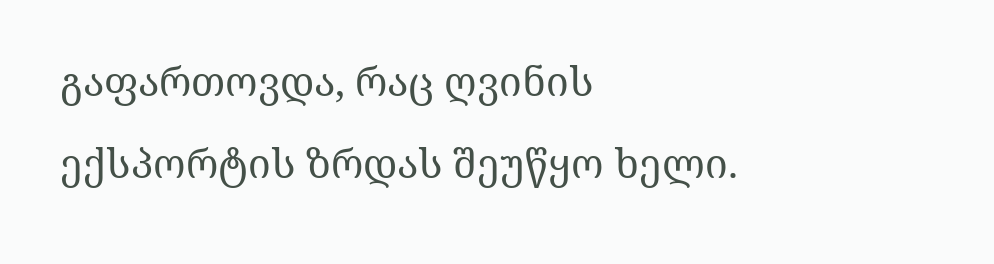გაფართოვდა, რაც ღვინის ექსპორტის ზრდას შეუწყო ხელი.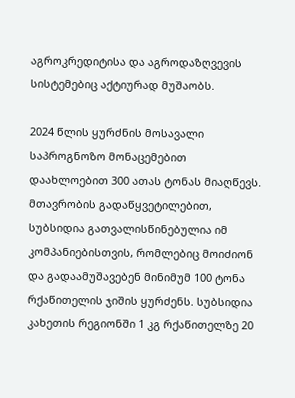აგროკრედიტისა და აგროდაზღვევის სისტემებიც აქტიურად მუშაობს.

2024 წლის ყურძნის მოსავალი საპროგნოზო მონაცემებით დაახლოებით 300 ათას ტონას მიაღწევს. მთავრობის გადაწყვეტილებით, სუბსიდია გათვალისწინებულია იმ კომპანიებისთვის, რომლებიც მოიძიონ და გადაამუშავებენ მინიმუმ 100 ტონა რქაწითელის ჯიშის ყურძენს. სუბსიდია კახეთის რეგიონში 1 კგ რქაწითელზე 20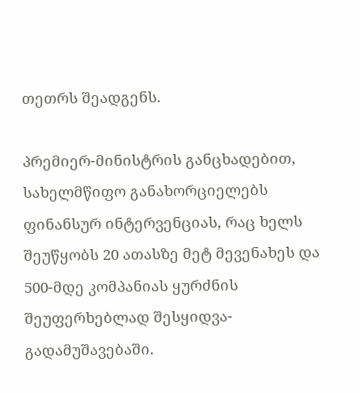თეთრს შეადგენს.

პრემიერ-მინისტრის განცხადებით, სახელმწიფო განახორციელებს ფინანსურ ინტერვენციას, რაც ხელს შეუწყობს 20 ათასზე მეტ მევენახეს და 500-მდე კომპანიას ყურძნის შეუფერხებლად შესყიდვა-გადამუშავებაში.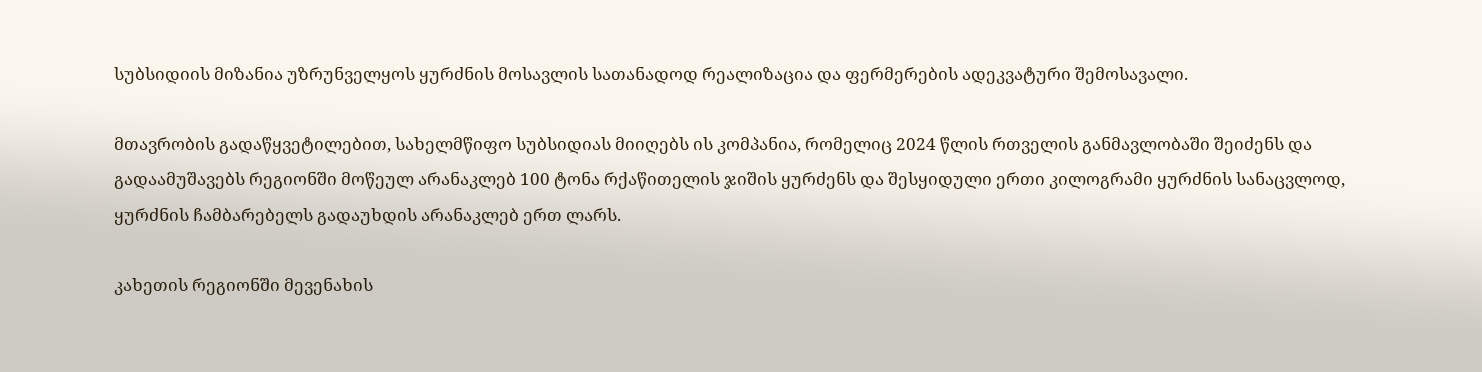სუბსიდიის მიზანია უზრუნველყოს ყურძნის მოსავლის სათანადოდ რეალიზაცია და ფერმერების ადეკვატური შემოსავალი.

მთავრობის გადაწყვეტილებით, სახელმწიფო სუბსიდიას მიიღებს ის კომპანია, რომელიც 2024 წლის რთველის განმავლობაში შეიძენს და გადაამუშავებს რეგიონში მოწეულ არანაკლებ 100 ტონა რქაწითელის ჯიშის ყურძენს და შესყიდული ერთი კილოგრამი ყურძნის სანაცვლოდ, ყურძნის ჩამბარებელს გადაუხდის არანაკლებ ერთ ლარს.

კახეთის რეგიონში მევენახის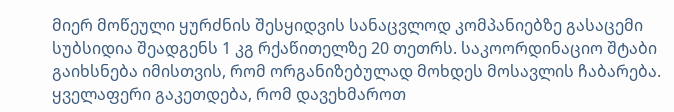მიერ მოწეული ყურძნის შესყიდვის სანაცვლოდ კომპანიებზე გასაცემი სუბსიდია შეადგენს 1 კგ რქაწითელზე 20 თეთრს. საკოორდინაციო შტაბი გაიხსნება იმისთვის, რომ ორგანიზებულად მოხდეს მოსავლის ჩაბარება. ყველაფერი გაკეთდება, რომ დავეხმაროთ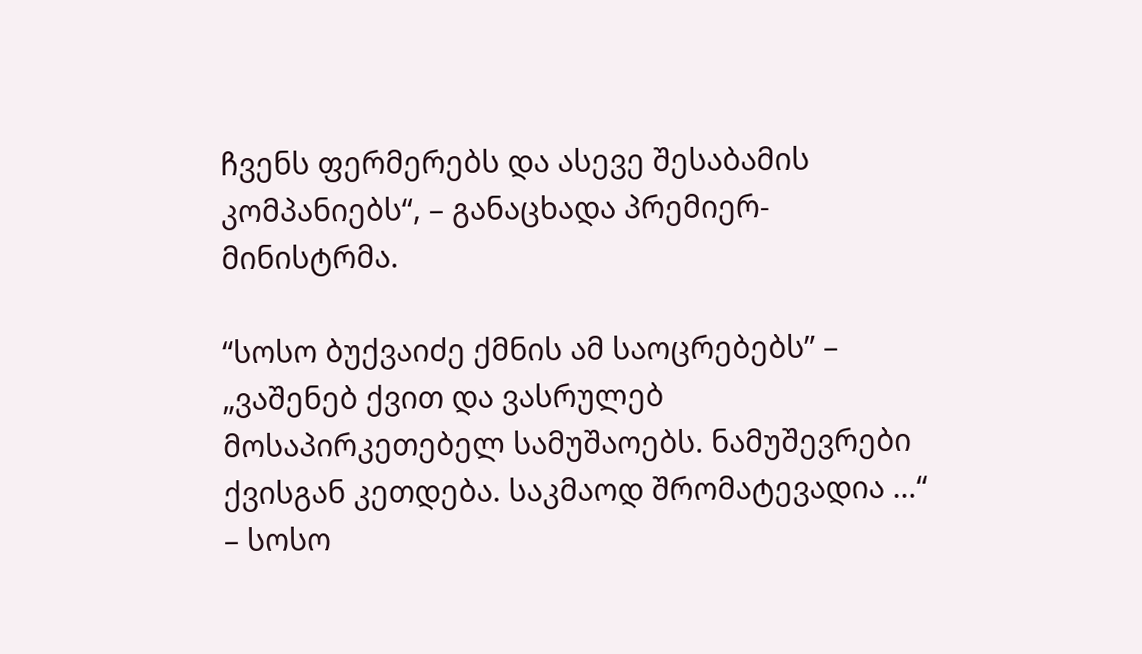ჩვენს ფერმერებს და ასევე შესაბამის კომპანიებს“, – განაცხადა პრემიერ-მინისტრმა.

“სოსო ბუქვაიძე ქმნის ამ საოცრებებს” – „ვაშენებ ქვით და ვასრულებ მოსაპირკეთებელ სამუშაოებს. ნამუშევრები ქვისგან კეთდება. საკმაოდ შრომატევადია …“ – სოსო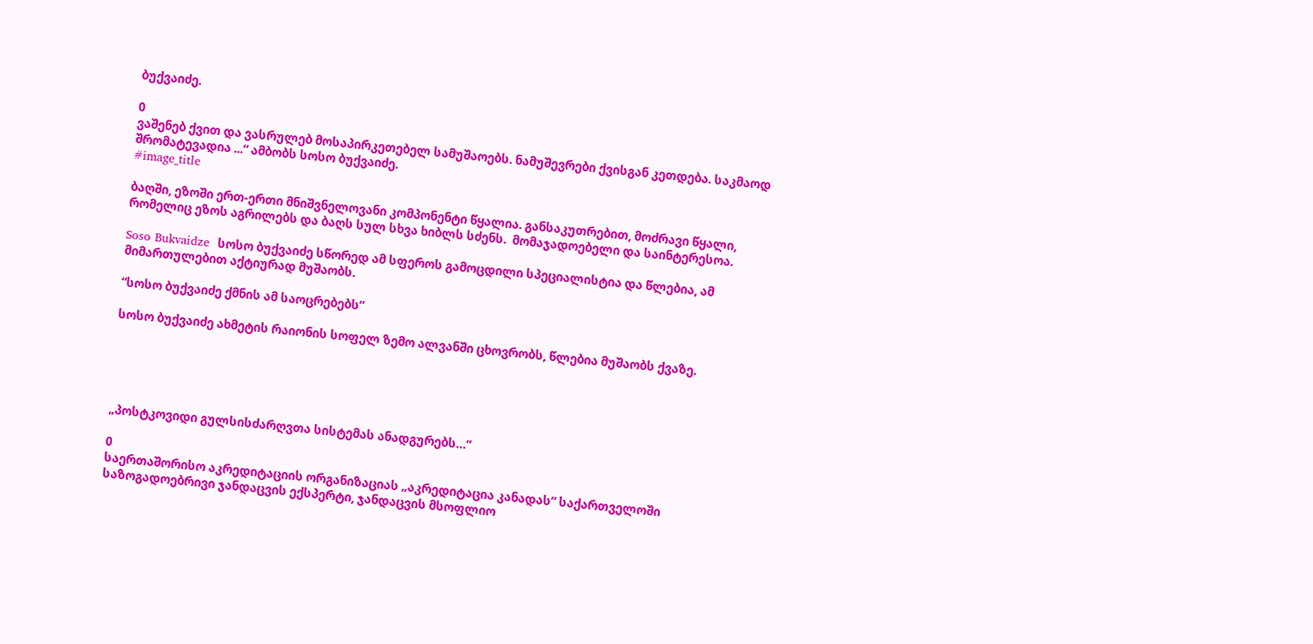ბუქვაიძე.

0
ვაშენებ ქვით და ვასრულებ მოსაპირკეთებელ სამუშაოებს. ნამუშევრები ქვისგან კეთდება. საკმაოდ შრომატევადია ...“ ამბობს სოსო ბუქვაიძე.
#image_title

ბაღში, ეზოში ერთ-ერთი მნიშვნელოვანი კომპონენტი წყალია. განსაკუთრებით, მოძრავი წყალი, რომელიც ეზოს აგრილებს და ბაღს სულ სხვა ხიბლს სძენს.  მომაჯადოებელი და საინტერესოა.

Soso Bukvaidze  სოსო ბუქვაიძე სწორედ ამ სფეროს გამოცდილი სპეციალისტია და წლებია, ამ მიმართულებით აქტიურად მუშაობს.

“სოსო ბუქვაიძე ქმნის ამ საოცრებებს”

სოსო ბუქვაიძე ახმეტის რაიონის სოფელ ზემო ალვანში ცხოვრობს, წლებია მუშაობს ქვაზე.





„პოსტკოვიდი გულსისძარღვთა სისტემას ანადგურებს…“

0
საერთაშორისო აკრედიტაციის ორგანიზაციას „აკრედიტაცია კანადას“ საქართველოში  საზოგადოებრივი ჯანდაცვის ექსპერტი, ჯანდაცვის მსოფლიო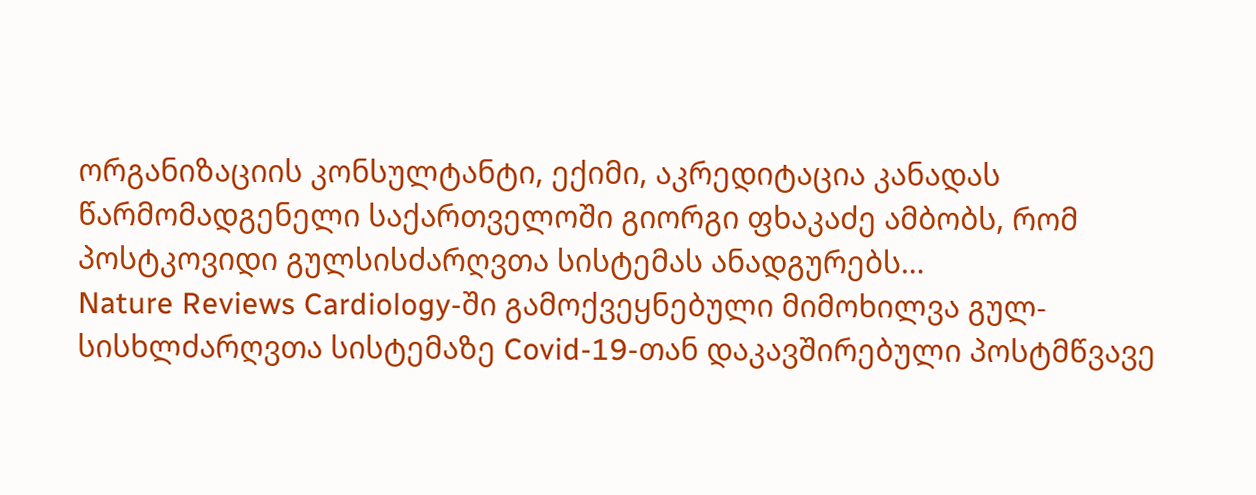ორგანიზაციის კონსულტანტი, ექიმი, აკრედიტაცია კანადას წარმომადგენელი საქართველოში გიორგი ფხაკაძე ამბობს, რომ პოსტკოვიდი გულსისძარღვთა სისტემას ანადგურებს…
Nature Reviews Cardiology-ში გამოქვეყნებული მიმოხილვა გულ-სისხლძარღვთა სისტემაზე Covid-19-თან დაკავშირებული პოსტმწვავე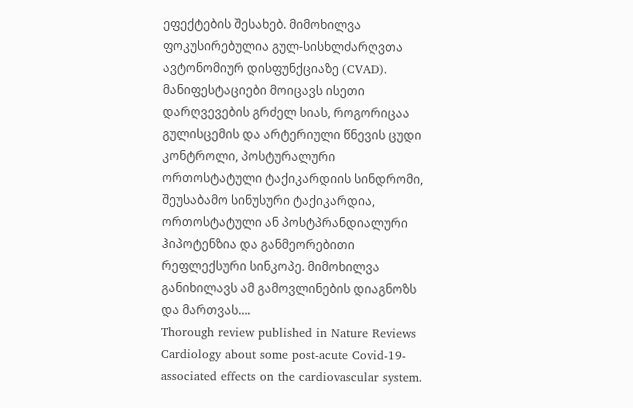ეფექტების შესახებ. მიმოხილვა ფოკუსირებულია გულ-სისხლძარღვთა ავტონომიურ დისფუნქციაზე (CVAD). მანიფესტაციები მოიცავს ისეთი დარღვევების გრძელ სიას, როგორიცაა გულისცემის და არტერიული წნევის ცუდი კონტროლი, პოსტურალური ორთოსტატული ტაქიკარდიის სინდრომი, შეუსაბამო სინუსური ტაქიკარდია, ორთოსტატული ან პოსტპრანდიალური ჰიპოტენზია და განმეორებითი რეფლექსური სინკოპე. მიმოხილვა განიხილავს ამ გამოვლინების დიაგნოზს და მართვას….
Thorough review published in Nature Reviews Cardiology about some post-acute Covid-19-associated effects on the cardiovascular system.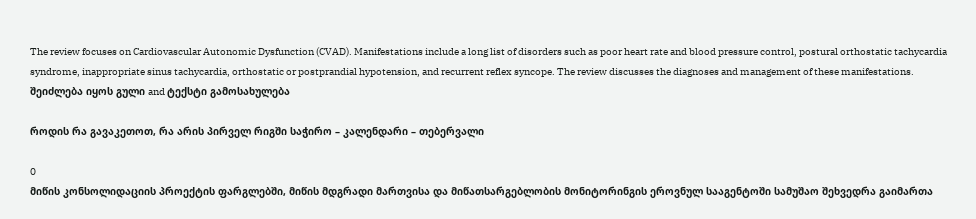The review focuses on Cardiovascular Autonomic Dysfunction (CVAD). Manifestations include a long list of disorders such as poor heart rate and blood pressure control, postural orthostatic tachycardia syndrome, inappropriate sinus tachycardia, orthostatic or postprandial hypotension, and recurrent reflex syncope. The review discusses the diagnoses and management of these manifestations.
შეიძლება იყოს გული and ტექსტი გამოსახულება

როდის რა გავაკეთოთ, რა არის პირველ რიგში საჭირო – კალენდარი – თებერვალი

0
მიწის კონსოლიდაციის პროექტის ფარგლებში, მიწის მდგრადი მართვისა და მიწათსარგებლობის მონიტორინგის ეროვნულ სააგენტოში სამუშაო შეხვედრა გაიმართა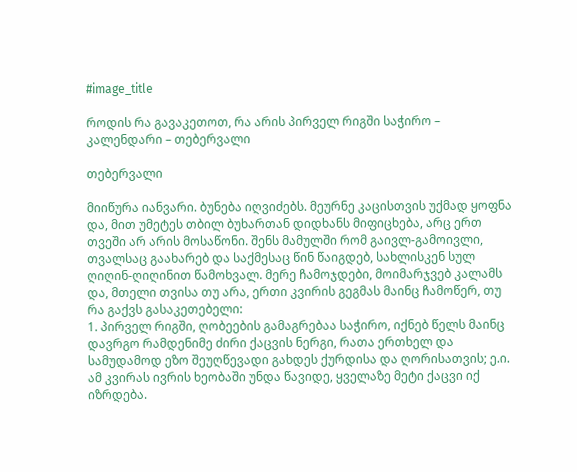#image_title

როდის რა გავაკეთოთ, რა არის პირველ რიგში საჭირო – კალენდარი – თებერვალი

თებერვალი

მიიწურა იანვარი. ბუნება იღვიძებს. მეურნე კაცისთვის უქმად ყოფნა და, მით უმეტეს თბილ ბუხართან დიდხანს მიფიცხება, არც ერთ თვეში არ არის მოსაწონი. შენს მამულში რომ გაივლ-გამოივლი, თვალსაც გაახარებ და საქმესაც წინ წაიგდებ, სახლისკენ სულ ღიღინ-ღიღინით წამოხვალ. მერე ჩამოჯდები, მოიმარჯვებ კალამს და, მთელი თვისა თუ არა, ერთი კვირის გეგმას მაინც ჩამოწერ, თუ რა გაქვს გასაკეთებელი:
1. პირველ რიგში, ღობეების გამაგრებაა საჭირო, იქნებ წელს მაინც დავრგო რამდენიმე ძირი ქაცვის ნერგი, რათა ერთხელ და სამუდამოდ ეზო შეუღწევადი გახდეს ქურდისა და ღორისათვის; ე.ი. ამ კვირას ივრის ხეობაში უნდა წავიდე, ყველაზე მეტი ქაცვი იქ იზრდება.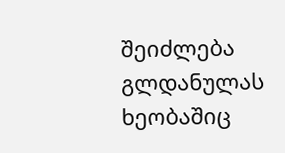შეიძლება გლდანულას ხეობაშიც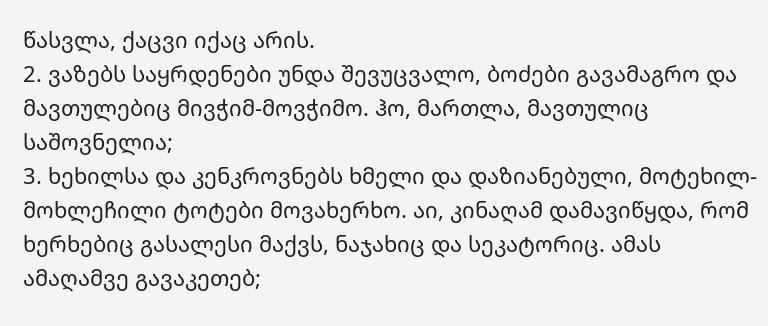წასვლა, ქაცვი იქაც არის.
2. ვაზებს საყრდენები უნდა შევუცვალო, ბოძები გავამაგრო და მავთულებიც მივჭიმ-მოვჭიმო. ჰო, მართლა, მავთულიც საშოვნელია;
3. ხეხილსა და კენკროვნებს ხმელი და დაზიანებული, მოტეხილ-მოხლეჩილი ტოტები მოვახერხო. აი, კინაღამ დამავიწყდა, რომ ხერხებიც გასალესი მაქვს, ნაჯახიც და სეკატორიც. ამას ამაღამვე გავაკეთებ;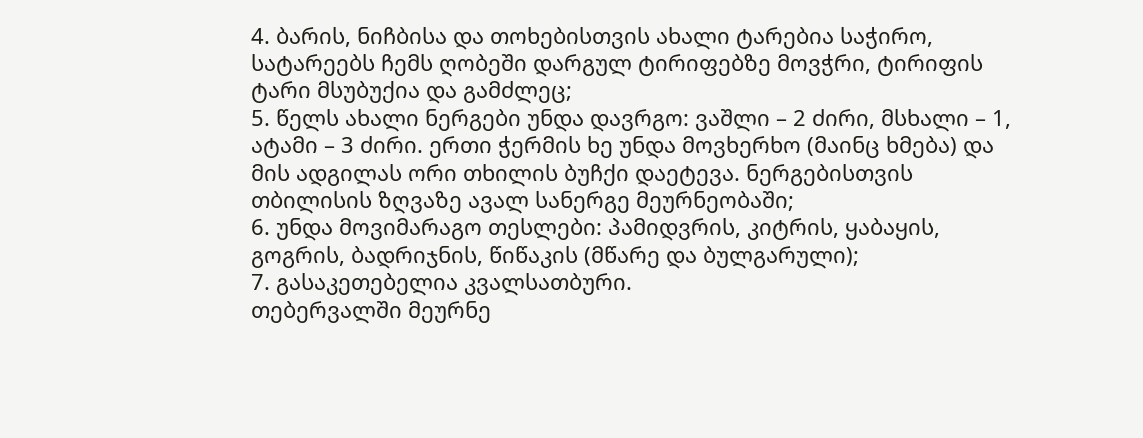4. ბარის, ნიჩბისა და თოხებისთვის ახალი ტარებია საჭირო, სატარეებს ჩემს ღობეში დარგულ ტირიფებზე მოვჭრი, ტირიფის ტარი მსუბუქია და გამძლეც;
5. წელს ახალი ნერგები უნდა დავრგო: ვაშლი – 2 ძირი, მსხალი – 1, ატამი – 3 ძირი. ერთი ჭერმის ხე უნდა მოვხერხო (მაინც ხმება) და მის ადგილას ორი თხილის ბუჩქი დაეტევა. ნერგებისთვის თბილისის ზღვაზე ავალ სანერგე მეურნეობაში;
6. უნდა მოვიმარაგო თესლები: პამიდვრის, კიტრის, ყაბაყის, გოგრის, ბადრიჯნის, წიწაკის (მწარე და ბულგარული);
7. გასაკეთებელია კვალსათბური.
თებერვალში მეურნე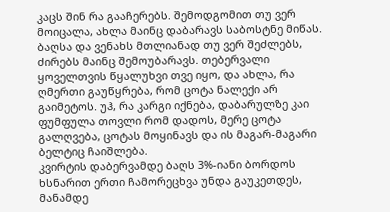კაცს შინ რა გააჩერებს. შემოდგომით თუ ვერ მოიცალა, ახლა მაინც დაბარავს საბოსტნე მიწას. ბაღსა და ვენახს მთლიანად თუ ვერ შეძლებს, ძირებს მაინც შემოუბარავს. თებერვალი ყოველთვის წყალუხვი თვე იყო, და ახლა, რა ღმერთი გაუწყრება, რომ ცოტა ნალექი არ გაიმეტოს. უჰ, რა კარგი იქნება, დაბარულზე კაი ფუმფულა თოვლი რომ დადოს, მერე ცოტა გალღვება, ცოტას მოყინავს და ის მაგარ-მაგარი ბელტიც ჩაიშლება.
კვირტის დაბერვამდე ბაღს 3%-იანი ბორდოს ხსნარით ერთი ჩამორეცხვა უნდა გაუკეთდეს, მანამდე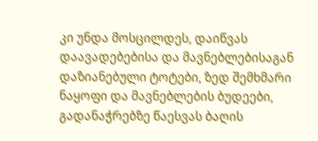კი უნდა მოსცილდეს, დაიწვას დაავადებებისა და მავნებლებისაგან დაზიანებული ტოტები, ზედ შემხმარი ნაყოფი და მავნებლების ბუდეები, გადანაჭრებზე წაესვას ბაღის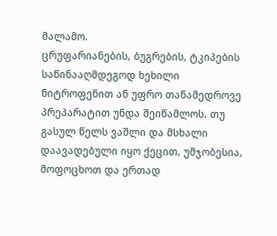მალამო.
ცრუფარიანების, ბუგრების, ტკიპების საწინააღმდეგოდ ხეხილი ნიტროფენით ან უფრო თანამედროვე პრეპარატით უნდა შეიწამლოს. თუ გასულ წელს ვაშლი და მსხალი დაავადებული იყო ქეცით, უმჯობესია, მოფოცხოთ და ერთად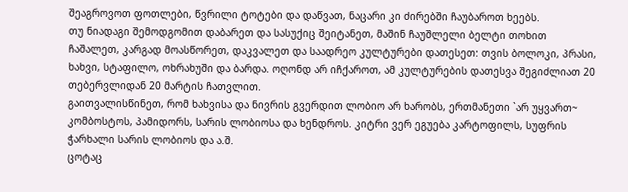შეაგროვოთ ფოთლები, წვრილი ტოტები და დაწვათ, ნაცარი კი ძირებში ჩაუბაროთ ხეებს.
თუ ნიადაგი შემოდგომით დაბარეთ და სასუქიც შეიტანეთ, მაშინ ჩაუშლელი ბელტი თოხით ჩაშალეთ, კარგად მოასწორეთ, დაკვალეთ და საადრეო კულტურები დათესეთ: თვის ბოლოკი, პრასი, ხახვი, სტაფილო, ოხრახუში და ბარდა. ოღონდ არ იჩქაროთ, ამ კულტურების დათესვა შეგიძლიათ 20 თებერვლიდან 20 მარტის ჩათვლით.
გაითვალისწინეთ, რომ ხახვისა და ნივრის გვერდით ლობიო არ ხარობს, ერთმანეთი `არ უყვართ~ კომბოსტოს, პამიდორს, სარის ლობიოსა და ხენდროს. კიტრი ვერ ეგუება კარტოფილს, სუფრის ჭარხალი სარის ლობიოს და ა.შ.
ცოტაც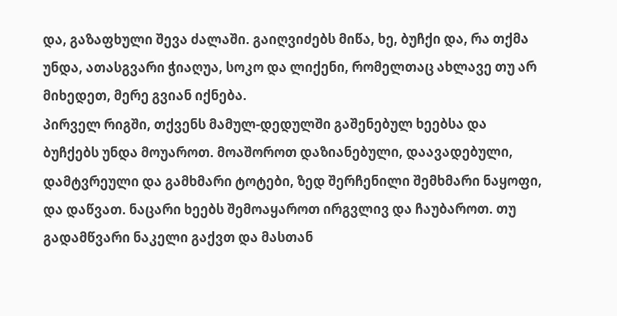და, გაზაფხული შევა ძალაში. გაიღვიძებს მიწა, ხე, ბუჩქი და, რა თქმა უნდა, ათასგვარი ჭიაღუა, სოკო და ლიქენი, რომელთაც ახლავე თუ არ მიხედეთ, მერე გვიან იქნება.
პირველ რიგში, თქვენს მამულ-დედულში გაშენებულ ხეებსა და ბუჩქებს უნდა მოუაროთ. მოაშოროთ დაზიანებული, დაავადებული, დამტვრეული და გამხმარი ტოტები, ზედ შერჩენილი შემხმარი ნაყოფი, და დაწვათ. ნაცარი ხეებს შემოაყაროთ ირგვლივ და ჩაუბაროთ. თუ გადამწვარი ნაკელი გაქვთ და მასთან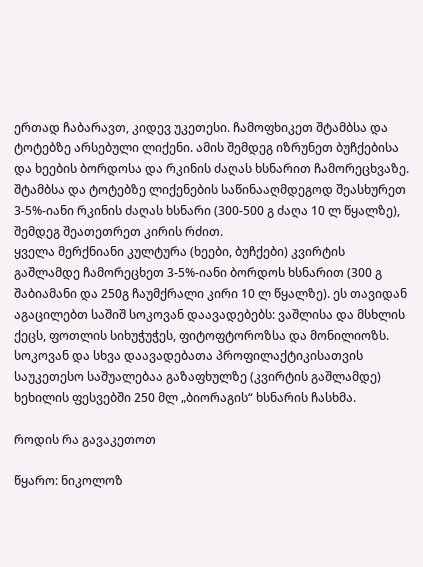ერთად ჩაბარავთ, კიდევ უკეთესი. ჩამოფხიკეთ შტამბსა და ტოტებზე არსებული ლიქენი. ამის შემდეგ იზრუნეთ ბუჩქებისა და ხეების ბორდოსა და რკინის ძაღას ხსნარით ჩამორეცხვაზე.
შტამბსა და ტოტებზე ლიქენების საწინააღმდეგოდ შეასხურეთ 3-5%-იანი რკინის ძაღას ხსნარი (300-500 გ ძაღა 10 ლ წყალზე), შემდეგ შეათეთრეთ კირის რძით.
ყველა მერქნიანი კულტურა (ხეები, ბუჩქები) კვირტის გაშლამდე ჩამორეცხეთ 3-5%-იანი ბორდოს ხსნარით (300 გ შაბიამანი და 250გ ჩაუმქრალი კირი 10 ლ წყალზე). ეს თავიდან აგაცილებთ საშიშ სოკოვან დაავადებებს: ვაშლისა და მსხლის ქეცს, ფოთლის სიხუჭუჭეს, ფიტოფტოროზსა და მონილიოზს. სოკოვან და სხვა დაავადებათა პროფილაქტიკისათვის საუკეთესო საშუალებაა გაზაფხულზე (კვირტის გაშლამდე) ხეხილის ფესვებში 250 მლ „ბიორაგის“ ხსნარის ჩასხმა.

როდის რა გავაკეთოთ

წყარო: ნიკოლოზ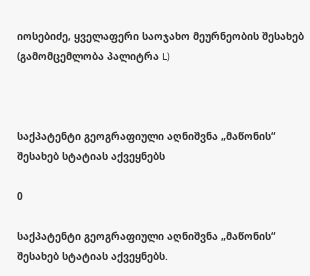იოსებიძე, ყველაფერი საოჯახო მეურნეობის შესახებ (გამომცემლობა პალიტრა L)



საქპატენტი გეოგრაფიული აღნიშვნა „მაწონის“ შესახებ სტატიას აქვეყნებს

0

საქპატენტი გეოგრაფიული აღნიშვნა „მაწონის“ შესახებ სტატიას აქვეყნებს.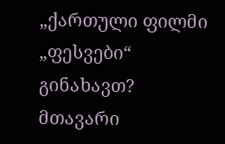„ქართული ფილმი „ფესვები“ გინახავთ? მთავარი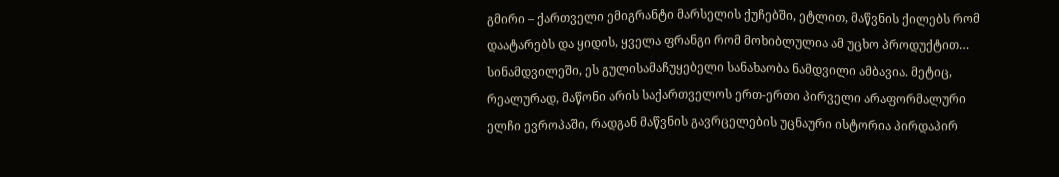გმირი – ქართველი ემიგრანტი მარსელის ქუჩებში, ეტლით, მაწვნის ქილებს რომ დაატარებს და ყიდის, ყველა ფრანგი რომ მოხიბლულია ამ უცხო პროდუქტით… სინამდვილეში, ეს გულისამაჩუყებელი სანახაობა ნამდვილი ამბავია. მეტიც, რეალურად, მაწონი არის საქართველოს ერთ-ერთი პირველი არაფორმალური ელჩი ევროპაში, რადგან მაწვნის გავრცელების უცნაური ისტორია პირდაპირ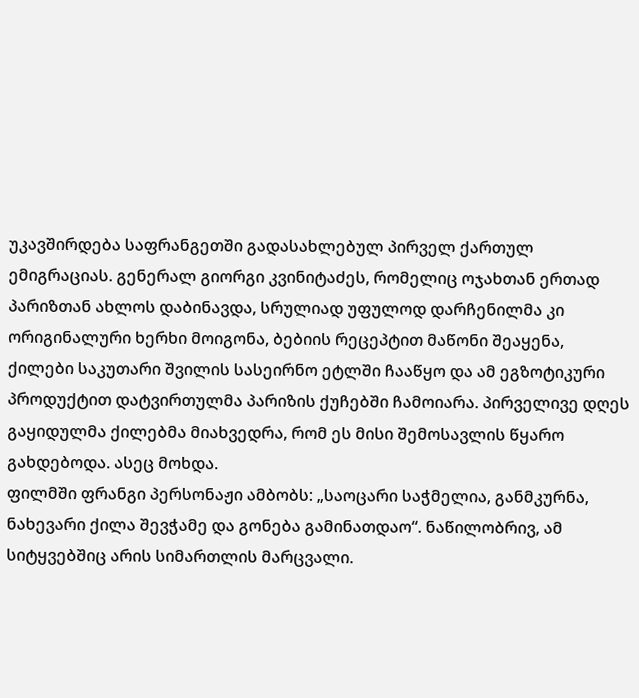უკავშირდება საფრანგეთში გადასახლებულ პირველ ქართულ ემიგრაციას. გენერალ გიორგი კვინიტაძეს, რომელიც ოჯახთან ერთად პარიზთან ახლოს დაბინავდა, სრულიად უფულოდ დარჩენილმა კი ორიგინალური ხერხი მოიგონა, ბებიის რეცეპტით მაწონი შეაყენა, ქილები საკუთარი შვილის სასეირნო ეტლში ჩააწყო და ამ ეგზოტიკური პროდუქტით დატვირთულმა პარიზის ქუჩებში ჩამოიარა. პირველივე დღეს გაყიდულმა ქილებმა მიახვედრა, რომ ეს მისი შემოსავლის წყარო გახდებოდა. ასეც მოხდა.
ფილმში ფრანგი პერსონაჟი ამბობს: „საოცარი საჭმელია, განმკურნა, ნახევარი ქილა შევჭამე და გონება გამინათდაო“. ნაწილობრივ, ამ სიტყვებშიც არის სიმართლის მარცვალი.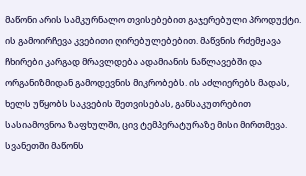მაწონი არის სამკურნალო თვისებებით გაჯერებული პროდუქტი. ის გამოირჩევა კვებითი ღირებულებებით. მაწვნის რძემჟავა ჩხირები კარგად მრავლდება ადამიანის ნაწლავებში და ორგანიზმიდან გამოდევნის მიკრობებს. ის აძლიერებს მადას, ხელს უწყობს საკვების შეთვისებას, განსაკუთრებით სასიამოვნოა ზაფხულში, ცივ ტემპერატურაზე მისი მირთმევა. სვანეთში მაწონს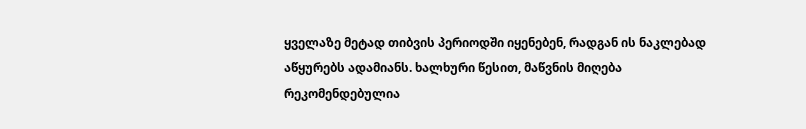ყველაზე მეტად თიბვის პერიოდში იყენებენ, რადგან ის ნაკლებად აწყურებს ადამიანს. ხალხური წესით, მაწვნის მიღება რეკომენდებულია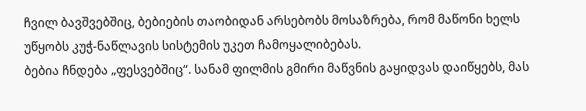ჩვილ ბავშვებშიც, ბებიების თაობიდან არსებობს მოსაზრება, რომ მაწონი ხელს უწყობს კუჭ-ნაწლავის სისტემის უკეთ ჩამოყალიბებას.
ბებია ჩნდება „ფესვებშიც“. სანამ ფილმის გმირი მაწვნის გაყიდვას დაიწყებს, მას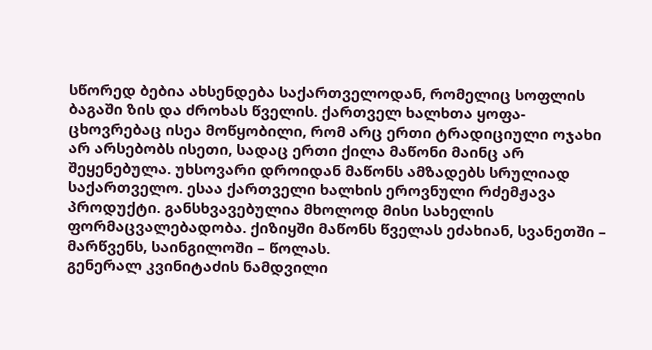სწორედ ბებია ახსენდება საქართველოდან, რომელიც სოფლის ბაგაში ზის და ძროხას წველის. ქართველ ხალხთა ყოფა-ცხოვრებაც ისეა მოწყობილი, რომ არც ერთი ტრადიციული ოჯახი არ არსებობს ისეთი, სადაც ერთი ქილა მაწონი მაინც არ შეყენებულა. უხსოვარი დროიდან მაწონს ამზადებს სრულიად საქართველო. ესაა ქართველი ხალხის ეროვნული რძემჟავა პროდუქტი. განსხვავებულია მხოლოდ მისი სახელის ფორმაცვალებადობა. ქიზიყში მაწონს წველას ეძახიან, სვანეთში – მარწვენს, საინგილოში – წოლას.
გენერალ კვინიტაძის ნამდვილი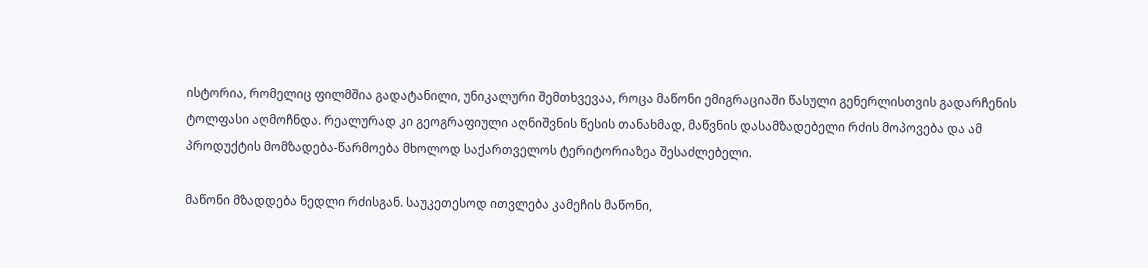ისტორია, რომელიც ფილმშია გადატანილი, უნიკალური შემთხვევაა, როცა მაწონი ემიგრაციაში წასული გენერლისთვის გადარჩენის ტოლფასი აღმოჩნდა. რეალურად კი გეოგრაფიული აღნიშვნის წესის თანახმად, მაწვნის დასამზადებელი რძის მოპოვება და ამ პროდუქტის მომზადება-წარმოება მხოლოდ საქართველოს ტერიტორიაზეა შესაძლებელი.

მაწონი მზადდება ნედლი რძისგან. საუკეთესოდ ითვლება კამეჩის მაწონი,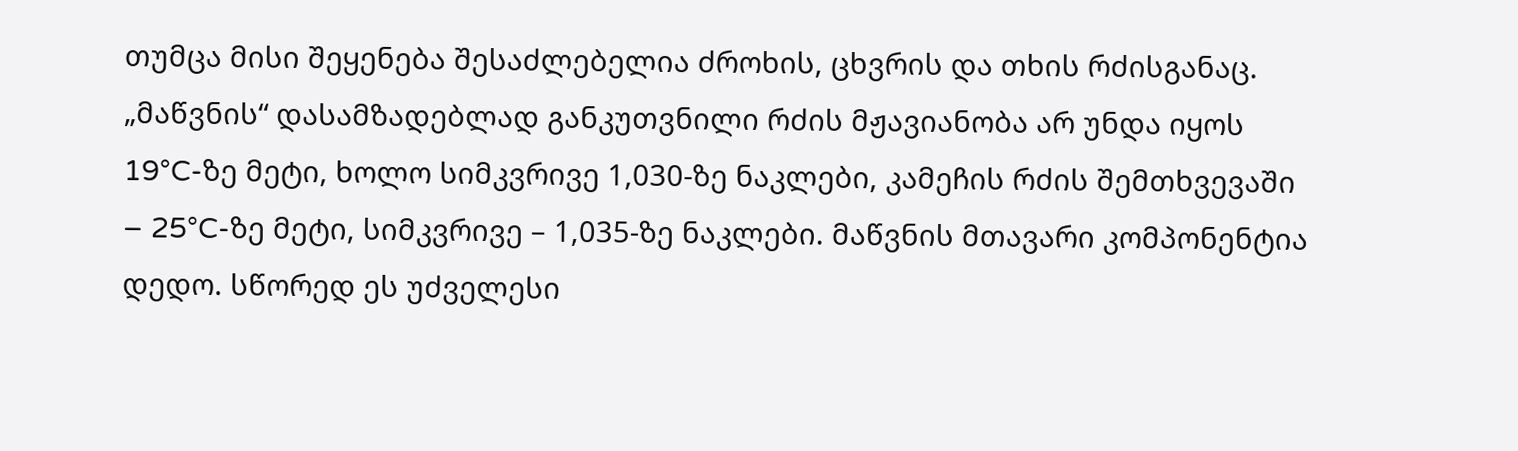თუმცა მისი შეყენება შესაძლებელია ძროხის, ცხვრის და თხის რძისგანაც. „მაწვნის“ დასამზადებლად განკუთვნილი რძის მჟავიანობა არ უნდა იყოს 19°C-ზე მეტი, ხოლო სიმკვრივე 1,030-ზე ნაკლები, კამეჩის რძის შემთხვევაში – 25°C-ზე მეტი, სიმკვრივე – 1,035-ზე ნაკლები. მაწვნის მთავარი კომპონენტია დედო. სწორედ ეს უძველესი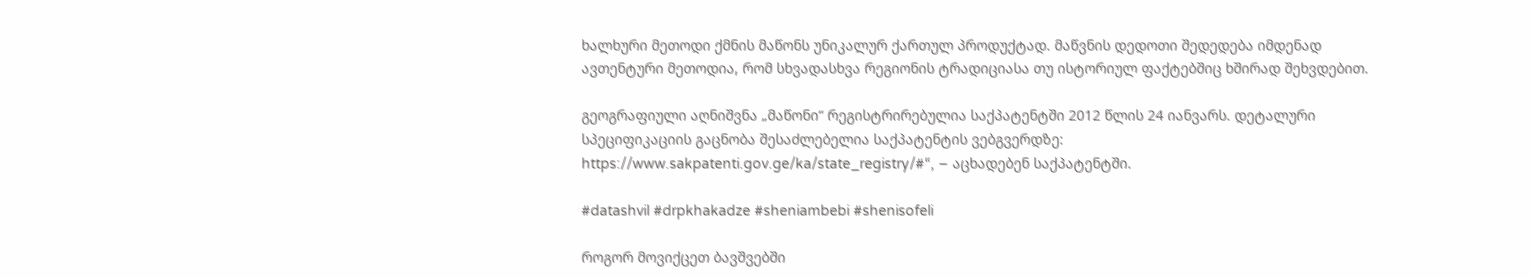ხალხური მეთოდი ქმნის მაწონს უნიკალურ ქართულ პროდუქტად. მაწვნის დედოთი შედედება იმდენად ავთენტური მეთოდია, რომ სხვადასხვა რეგიონის ტრადიციასა თუ ისტორიულ ფაქტებშიც ხშირად შეხვდებით.

გეოგრაფიული აღნიშვნა „მაწონი“ რეგისტრირებულია საქპატენტში 2012 წლის 24 იანვარს. დეტალური სპეციფიკაციის გაცნობა შესაძლებელია საქპატენტის ვებგვერდზე: https://www.sakpatenti.gov.ge/ka/state_registry/#“, – აცხადებენ საქპატენტში.

#datashvil #drpkhakadze #sheniambebi #shenisofeli

როგორ მოვიქცეთ ბავშვებში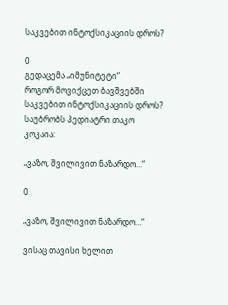საკვებით ინტოქსიკაციის დროს?

0
გედაცემა „იმუნიტეტი“
როგორ მოვიქცეთ ბავშვებში საკვებით ინტოქსიკაციის დროს?
საუბრობს პედიატრი თაკო კოკაია:

„ვაზო, შვილივით ნაზარდო…“

0

„ვაზო, შვილივით ნაზარდო…“

ვისაც თავისი ხელით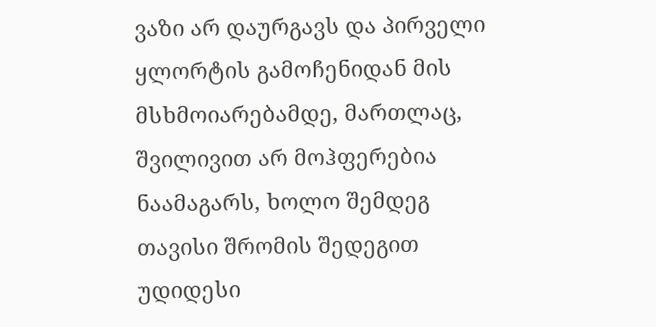ვაზი არ დაურგავს და პირველი ყლორტის გამოჩენიდან მის მსხმოიარებამდე, მართლაც, შვილივით არ მოჰფერებია ნაამაგარს, ხოლო შემდეგ თავისი შრომის შედეგით უდიდესი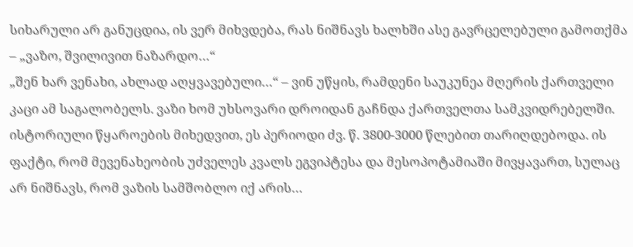სიხარული არ განუცდია, ის ვერ მიხვდება, რას ნიშნავს ხალხში ასე გავრცელებული გამოთქმა – „ვაზო, შვილივით ნაზარდო…“
„შენ ხარ ვენახი, ახლად აღყვავებული…“ – ვინ უწყის, რამდენი საუკუნეა მღერის ქართველი კაცი ამ საგალობელს. ვაზი ხომ უხსოვარი დროიდან გაჩნდა ქართველთა სამკვიდრებელში. ისტორიული წყაროების მიხედვით, ეს პერიოდი ძვ. წ. 3800-3000 წლებით თარიღდებოდა. ის ფაქტი, რომ მევენახეობის უძველეს კვალს ეგვიპტესა და მესოპოტამიაში მივყავართ, სულაც არ ნიშნავს, რომ ვაზის სამშობლო იქ არის…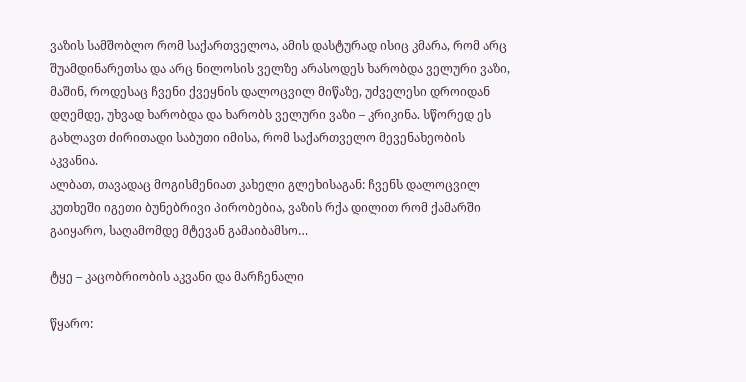ვაზის სამშობლო რომ საქართველოა, ამის დასტურად ისიც კმარა, რომ არც შუამდინარეთსა და არც ნილოსის ველზე არასოდეს ხარობდა ველური ვაზი, მაშინ, როდესაც ჩვენი ქვეყნის დალოცვილ მიწაზე, უძველესი დროიდან დღემდე, უხვად ხარობდა და ხარობს ველური ვაზი – კრიკინა. სწორედ ეს გახლავთ ძირითადი საბუთი იმისა, რომ საქართველო მევენახეობის აკვანია.
ალბათ, თავადაც მოგისმენიათ კახელი გლეხისაგან: ჩვენს დალოცვილ კუთხეში იგეთი ბუნებრივი პირობებია, ვაზის რქა დილით რომ ქამარში გაიყარო, საღამომდე მტევან გამაიბამსო…

ტყე – კაცობრიობის აკვანი და მარჩენალი

წყარო: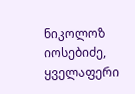ნიკოლოზ იოსებიძე, ყველაფერი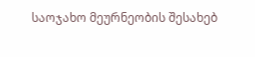საოჯახო მეურნეობის შესახებ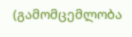(გამომცემლობა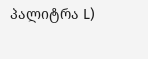პალიტრა L)